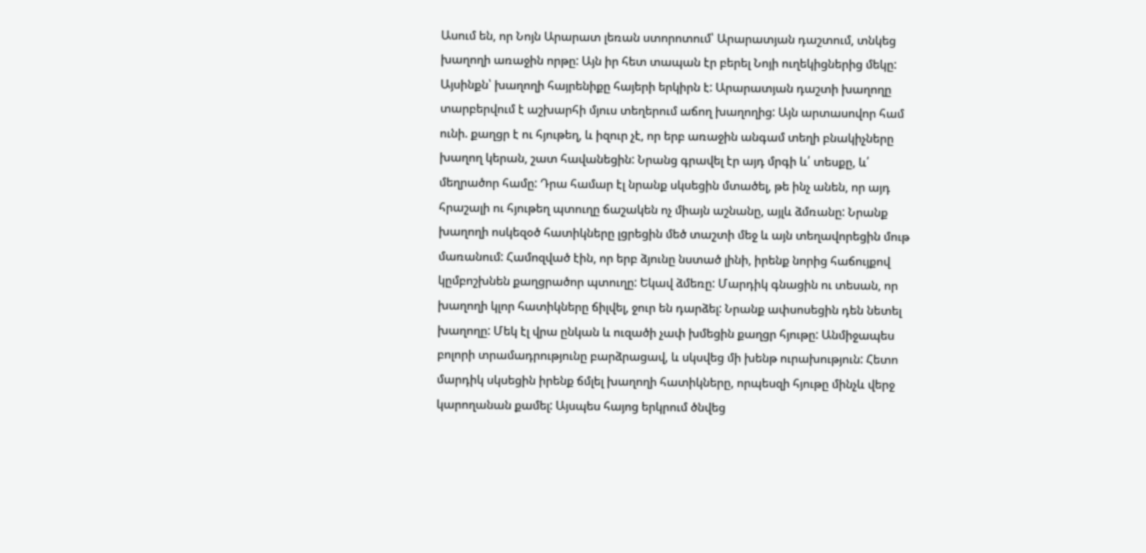Ասում են, որ Նոյն Արարատ լեռան ստորոտում՝ Արարատյան դաշտում, տնկեց խաղողի առաջին որթը: Այն իր հետ տապան էր բերել Նոյի ուղեկիցներից մեկը:
Այսինքն՝ խաղողի հայրենիքը հայերի երկիրն է: Արարատյան դաշտի խաղողը տարբերվում է աշխարհի մյուս տեղերում աճող խաղողից: Այն արտասովոր համ ունի. քաղցր է ու հյութեղ, և իզուր չէ, որ երբ առաջին անգամ տեղի բնակիչները խաղող կերան, շատ հավանեցին: Նրանց գրավել էր այդ մրգի և՛ տեսքը, և՛ մեղրածոր համը: Դրա համար էլ նրանք սկսեցին մտածել, թե ինչ անեն, որ այդ հրաշալի ու հյութեղ պտուղը ճաշակեն ոչ միայն աշնանը, այլև ձմռանը: Նրանք խաղողի ոսկեզօծ հատիկները լցրեցին մեծ տաշտի մեջ և այն տեղավորեցին մութ մառանում: Համոզված էին, որ երբ ձյունը նստած լինի, իրենք նորից հաճույքով կըմբոշխնեն քաղցրածոր պտուղը: Եկավ ձմեռը: Մարդիկ գնացին ու տեսան, որ խաղողի կլոր հատիկները ճիլվել, ջուր են դարձել: Նրանք ափսոսեցին դեն նետել խաղողը: Մեկ էլ վրա ընկան և ուզածի չափ խմեցին քաղցր հյութը: Անմիջապես բոլորի տրամադրությունը բարձրացավ, և սկսվեց մի խենթ ուրախություն: Հետո մարդիկ սկսեցին իրենք ճմլել խաղողի հատիկները, որպեսզի հյութը մինչև վերջ կարողանան քամել: Այսպես հայոց երկրում ծնվեց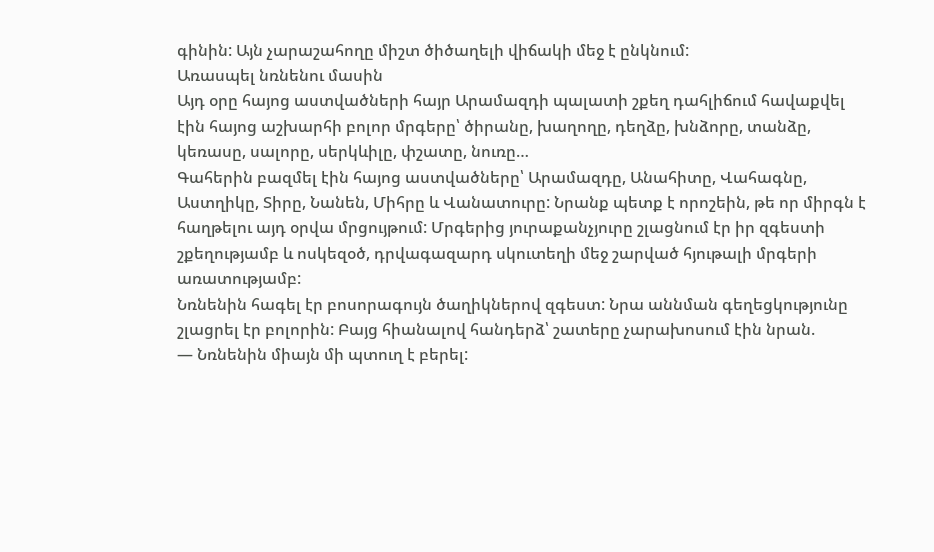գինին: Այն չարաշահողը միշտ ծիծաղելի վիճակի մեջ է ընկնում:
Առասպել նռնենու մասին
Այդ օրը հայոց աստվածների հայր Արամազդի պալատի շքեղ դահլիճում հավաքվել էին հայոց աշխարհի բոլոր մրգերը՝ ծիրանը, խաղողը, դեղձը, խնձորը, տանձը, կեռասը, սալորը, սերկևիլը, փշատը, նուռը…
Գահերին բազմել էին հայոց աստվածները՝ Արամազդը, Անահիտը, Վահագնը, Աստղիկը, Տիրը, Նանեն, Միհրը և Վանատուրը: Նրանք պետք է որոշեին, թե որ միրգն է հաղթելու այդ օրվա մրցույթում: Մրգերից յուրաքանչյուրը շլացնում էր իր զգեստի շքեղությամբ և ոսկեզօծ, դրվագազարդ սկուտեղի մեջ շարված հյութալի մրգերի առատությամբ:
Նռնենին հագել էր բոսորագույն ծաղիկներով զգեստ: Նրա աննման գեղեցկությունը շլացրել էր բոլորին: Բայց հիանալով հանդերձ՝ շատերը չարախոսում էին նրան.
— Նռնենին միայն մի պտուղ է բերել: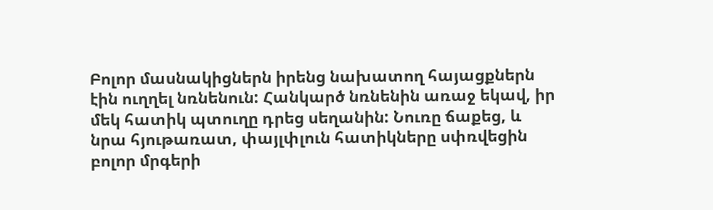Բոլոր մասնակիցներն իրենց նախատող հայացքներն էին ուղղել նռնենուն: Հանկարծ նռնենին առաջ եկավ, իր մեկ հատիկ պտուղը դրեց սեղանին: Նուռը ճաքեց, և նրա հյութառատ, փայլփլուն հատիկները սփռվեցին բոլոր մրգերի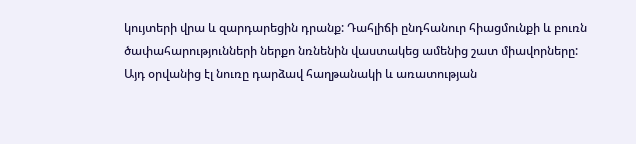կույտերի վրա և զարդարեցին դրանք: Դահլիճի ընդհանուր հիացմունքի և բուռն ծափահարությունների ներքո նռնենին վաստակեց ամենից շատ միավորները: Այդ օրվանից էլ նուռը դարձավ հաղթանակի և առատության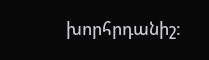խորհրդանիշ: